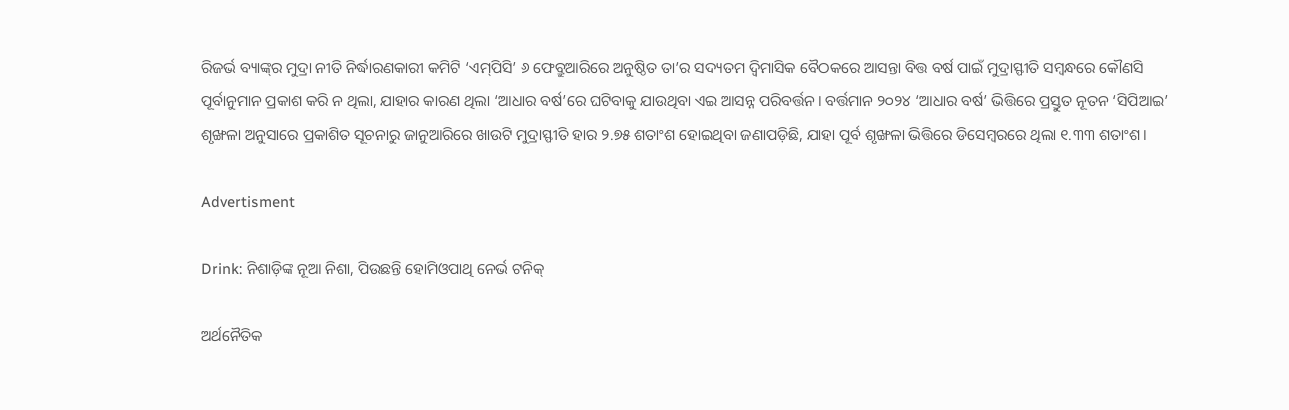ରିଜର୍ଭ ବ୍ୟାଙ୍କ୍‌ର ମୁଦ୍ରା ନୀତି ନିର୍ଦ୍ଧାରଣକାରୀ କମିଟି ‘ଏମ୍‌ପିସି’ ୬ ଫେବ୍ରୁଆରିରେ ଅନୁଷ୍ଠିତ ତା’ର ସଦ୍ୟତମ ଦ୍ବିମାସିକ ବୈଠକରେ ଆସନ୍ତା ବିତ୍ତ ବର୍ଷ ପାଇଁ ମୁଦ୍ରାସ୍ଫୀତି ସମ୍ବନ୍ଧରେ କୌଣସି ପୂର୍ବାନୁମାନ ପ୍ରକାଶ କରି ନ ଥିଲା, ଯାହାର କାରଣ ଥିଲା ‘ଆଧାର ବର୍ଷ’ରେ ଘଟିବାକୁ ଯାଉଥିବା ଏଇ ଆସନ୍ନ ପରିବର୍ତ୍ତନ। ବର୍ତ୍ତମାନ ୨୦୨୪ ‘ଆଧାର ବର୍ଷ’ ଭିତ୍ତିରେ ପ୍ରସ୍ତୁତ ନୂତନ ‘ସିପିଆଇ’ ଶୃଙ୍ଖଳା ଅନୁସାରେ ପ୍ରକାଶିତ ସୂଚନାରୁ ଜାନୁଆରିରେ ଖାଉଟି ମୁଦ୍ରାସ୍ଫୀତି ହାର ୨.୭୫ ଶତାଂଶ ହୋଇଥିବା ଜଣାପଡ଼ିଛି, ଯାହା ପୂର୍ବ ଶୃଙ୍ଖଳା ଭିତ୍ତିରେ ଡିସେମ୍ବରରେ ଥିଲା ୧.୩୩ ଶତାଂଶ।

Advertisment

Drink: ନିଶାଡ଼ିଙ୍କ ନୂଆ ନିଶା, ପିଉଛନ୍ତି ହୋମିଓପାଥି ନେର୍ଭ ଟନିକ୍‌

ଅର୍ଥନୈତିକ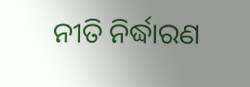ନୀତି ନିର୍ଦ୍ଧାରଣ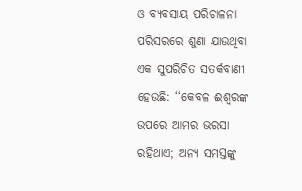ଓ ବ୍ୟବସାୟ ପରିଚାଳନା ପରିସରରେ ଶୁଣା ଯାଉଥିବା ଏକ ସୁପରିଚିତ ସତର୍କବାଣୀ ହେଉଛି: ‘‘କେବଳ ଈଶ୍ବରଙ୍କ ଉପରେ ଆମର ଭରସା ରହିଥାଏ; ଅନ୍ୟ ସମସ୍ତଙ୍କୁ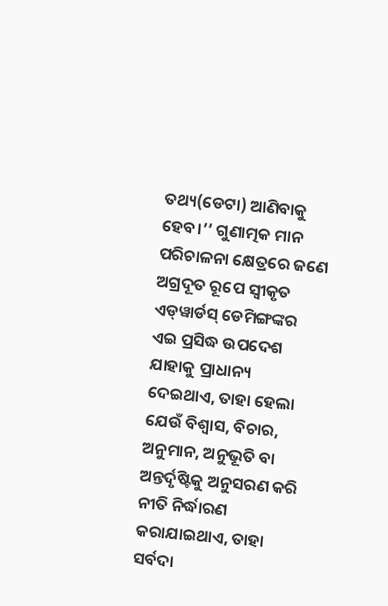ତଥ୍ୟ(ଡେଟା) ଆଣିବାକୁ ହେବ।’’ ଗୁଣାତ୍ମକ ମାନ ପରିଚାଳନା କ୍ଷେତ୍ରରେ ଜଣେ ଅଗ୍ରଦୂତ ରୂପେ ସ୍ବୀକୃତ ଏଡ୍‌ୱାର୍ଡସ୍ ଡେମିଙ୍ଗଙ୍କର ଏଇ ପ୍ରସିଦ୍ଧ ଉପଦେଶ ଯାହାକୁ ପ୍ରାଧାନ୍ୟ ଦେଇଥାଏ, ତାହା ହେଲା ଯେଉଁ ବିଶ୍ବାସ, ବିଚାର, ଅନୁମାନ, ଅନୁଭୂତି ବା ଅନ୍ତର୍ଦୃଷ୍ଟିକୁ ଅନୁସରଣ କରି ନୀତି ନିର୍ଦ୍ଧାରଣ କରାଯାଇଥାଏ, ତାହା ସର୍ବଦା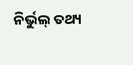ନିର୍ଭୁଲ୍‌ ତଥ୍ୟ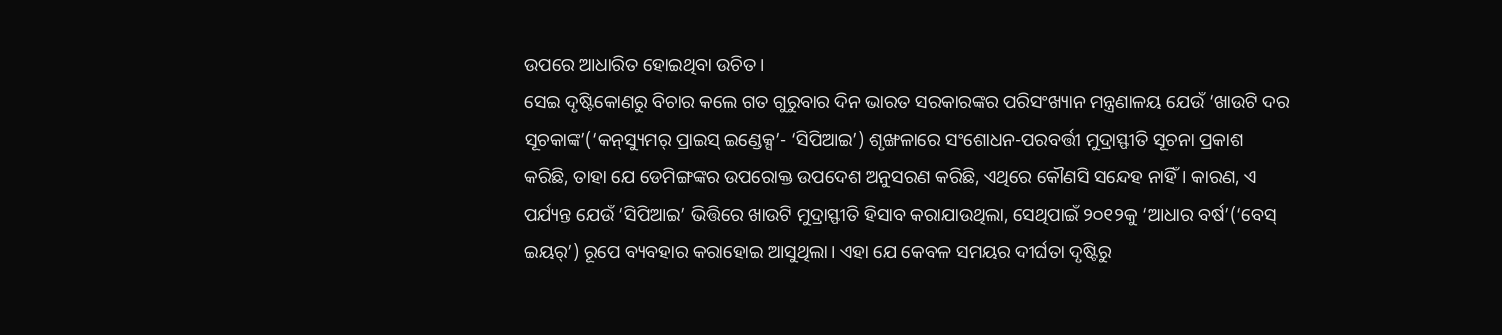ଉପରେ ଆଧାରିତ ହୋଇଥିବା ଉଚିତ।
ସେଇ ଦୃଷ୍ଟିକୋଣରୁ ବିଚାର କଲେ ଗତ ଗୁରୁବାର ଦିନ ଭାରତ ସରକାରଙ୍କର ପରିସଂଖ୍ୟାନ ମନ୍ତ୍ରଣାଳୟ ଯେଉଁ ‘ଖାଉଟି ଦର ସୂଚକାଙ୍କ’(‘କନ୍‌ସ୍ୟୁମର୍ ପ୍ରାଇସ୍ ଇଣ୍ଡେକ୍ସ’- ‘ସିପିଆଇ’) ଶୃଙ୍ଖଳାରେ ସଂଶୋଧନ-ପରବର୍ତ୍ତୀ ମୁଦ୍ରାସ୍ଫୀତି ସୂଚନା ପ୍ରକାଶ କରିଛି, ତାହା ଯେ ଡେମିଙ୍ଗଙ୍କର ଉପରୋକ୍ତ ଉପଦେଶ ଅନୁସରଣ କରିଛି, ଏଥିରେ କୌଣସି ସନ୍ଦେହ ନାହିଁ। କାରଣ, ଏ ପର୍ଯ୍ୟନ୍ତ ଯେଉଁ ‘ସିପିଆଇ’ ଭିତ୍ତିରେ ଖାଉଟି ମୁଦ୍ରାସ୍ଫୀତି ହିସାବ କରାଯାଉଥିଲା, ସେଥିପାଇଁ ୨୦୧୨କୁ ‘ଆଧାର ବର୍ଷ’(‘ବେସ୍ ଇୟର୍’) ରୂପେ ବ୍ୟବହାର କରାହୋଇ ଆସୁଥିଲା। ଏହା ଯେ କେବଳ ସମୟର ଦୀର୍ଘତା ଦୃଷ୍ଟିରୁ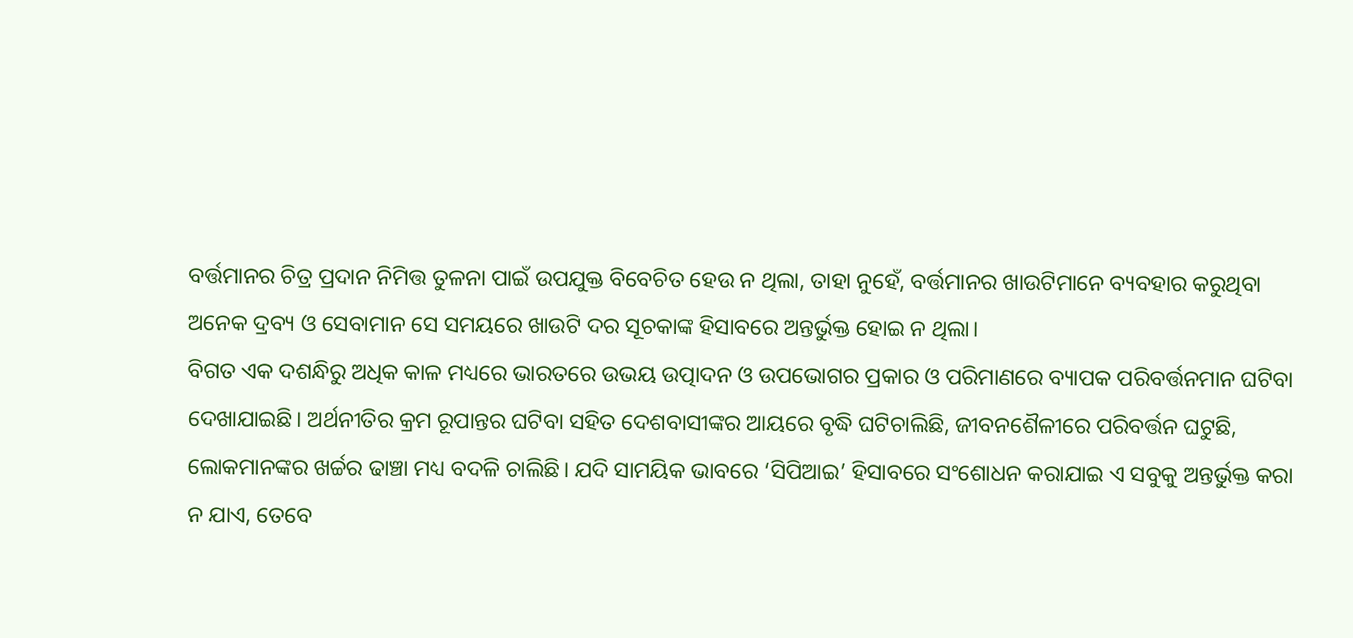ବର୍ତ୍ତମାନର ଚିତ୍ର ପ୍ରଦାନ ନିମିତ୍ତ ତୁଳନା ପାଇଁ ଉପଯୁକ୍ତ ବିବେଚିତ ହେଉ ନ ଥିଲା, ତାହା ନୁହେଁ, ବର୍ତ୍ତମାନର ଖାଉଟିମାନେ ବ୍ୟବହାର କରୁଥିବା ଅନେକ ଦ୍ରବ୍ୟ ଓ ସେବାମାନ ସେ ସମୟରେ ଖାଉଟି ଦର ସୂଚକାଙ୍କ ହିସାବରେ ଅନ୍ତର୍ଭୁକ୍ତ ହୋଇ ନ ଥିଲା।
ବିଗତ ଏକ ଦଶନ୍ଧିରୁ ଅଧିକ କାଳ ମଧ୍ୟରେ ଭାରତରେ ଉଭୟ ଉତ୍ପାଦନ ଓ ଉପଭୋଗର ପ୍ରକାର ଓ ପରିମାଣରେ ବ୍ୟାପକ ପରିବର୍ତ୍ତନମାନ ଘଟିବା ଦେଖାଯାଇଛି। ଅର୍ଥନୀତିର କ୍ରମ ରୂପାନ୍ତର ଘଟିବା ସହିତ ଦେଶବାସୀଙ୍କର ଆୟରେ ବୃଦ୍ଧି ଘଟିଚାଲିଛି, ଜୀବନଶୈଳୀରେ ପରିବର୍ତ୍ତନ ଘଟୁଛି, ଲୋକମାନଙ୍କର ଖର୍ଚ୍ଚର ଢାଞ୍ଚା ମଧ୍ୟ ବଦଳି ଚାଲିଛି। ଯଦି ସାମୟିକ ଭାବରେ ‘ସିପିଆଇ’ ହିସାବରେ ସଂଶୋଧନ କରାଯାଇ ଏ ସବୁକୁ ଅନ୍ତର୍ଭୁକ୍ତ କରା ନ ଯାଏ, ତେବେ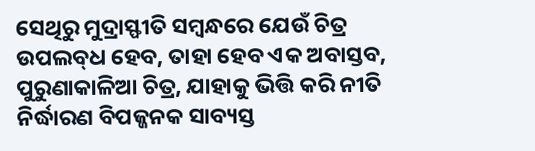ସେଥିରୁ ମୁଦ୍ରାସ୍ଫୀତି ସମ୍ବନ୍ଧରେ ଯେଉଁ ଚିତ୍ର ଉପଲବ୍‌ଧ ହେବ, ତାହା ହେବ ଏକ ଅବାସ୍ତବ, ପୁରୁଣାକାଳିଆ ଚିତ୍ର, ଯାହାକୁ ଭିତ୍ତି କରି ନୀତି ନିର୍ଦ୍ଧାରଣ ବିପଜ୍ଜନକ ସାବ୍ୟସ୍ତ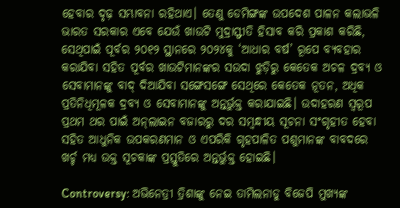ହେବାର ଦୃଢ଼ ସମ୍ଭାବନା ରହିଥାଏ। ତେଣୁ ଡେମିଙ୍ଗଙ୍କ ଉପଦେଶ ପାଳନ କଲାଭଳି ଭାରତ ସରକାର ଏବେ ଯେଉଁ ଖାଉଟି ମୁଦ୍ରାସ୍ଫୀତି ହିସାବ କରି ପ୍ରକାଶ କରିଛି, ସେଥିପାଇଁ ପୂର୍ବର ୨୦୧୨ ସ୍ଥାନରେ ୨୦୨୪କୁ ‘ଆଧାର ବର୍ଷ’ ରୂପେ ବ୍ୟବହାର କରାଯିବା ସହିତ ପୂର୍ବର ଖାଉଟିମାନଙ୍କର ସଉଦା ଝୁଡ଼ିରୁ କେତେକ ଅଚଳ ଦ୍ରବ୍ୟ ଓ ସେବାମାନଙ୍କୁ ବାଦ୍ ଦିଆଯିବା ସଙ୍ଗେସଙ୍ଗେ ସେଥିରେ କେତେକ ନୂତନ, ଅଧିକ ପ୍ରତିନିଧିମୂଳକ ଦ୍ରବ୍ୟ ଓ ସେବାମାନଙ୍କୁ ଅନ୍ତର୍ଭୁକ୍ତ କରାଯାଇଛି। ଉଦାହରଣ ସ୍ବରୂପ ପ୍ରଥମ ଥର ପାଇଁ ଅନ୍‌ଲାଇନ ବଜାରରୁ ଦର ସମ୍ବନ୍ଧୀୟ ସୂଚନା ସଂଗୃହୀତ ହେବା ସହିତ ଆଧୁନିକ ଉପକରଣମାନ ଓ ଏପରିକି ଗୃହପାଳିତ ପଶୁମାନଙ୍କ ବାବଦରେ ଖର୍ଚ୍ଚ ମଧ୍ୟ ଉକ୍ତ ସୂଚକାଙ୍କ ପ୍ରସ୍ତୁତିରେ ଅନ୍ତର୍ଭୁକ୍ତ ହୋଇଛି।

Controversy: ଅଭିନେତ୍ରୀ ତ୍ରିଶାଙ୍କୁ ନେଇ ତାମିଲନାଡୁ ବିଜେପି ମୁଖ୍ୟଙ୍କ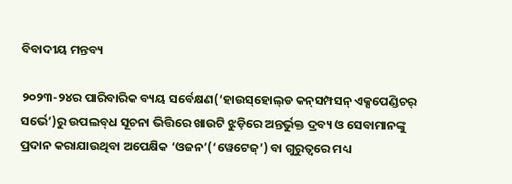ବିବାଦୀୟ ମନ୍ତବ୍ୟ

୨୦୨୩-୨୪ର ପାରିବାରିକ ବ୍ୟୟ ସର୍ବେକ୍ଷଣ(‘ହାଉସ୍‌ହୋଲ୍‌ଡ କନ୍‌ସମ୍ପସନ୍ ଏକ୍ସପେଣ୍ଡିଚର୍ ସର୍ଭେ’)ରୁ ଉପଲବ୍‌ଧ ସୂଚନା ଭିତ୍ତିରେ ଖାଉଟି ଝୁଡ଼ିରେ ଅନ୍ତର୍ଭୁକ୍ତ ଦ୍ରବ୍ୟ ଓ ସେବାମାନଙ୍କୁ ପ୍ରଦାନ କରାଯାଉଥିବା ଅପେକ୍ଷିକ ‘ଓଜନ’(‘ୱେଟେଜ୍’) ବା ଗୁରୁତ୍ବରେ ମଧ୍ୟ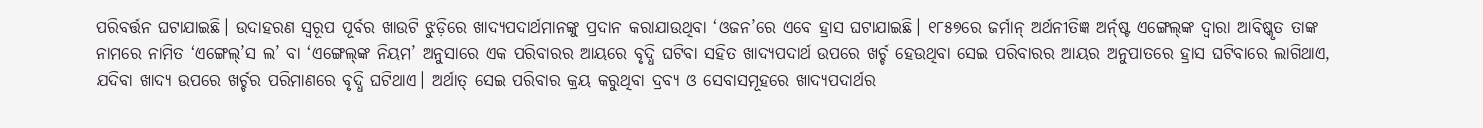ପରିବର୍ତ୍ତନ ଘଟାଯାଇଛି। ଉଦାହରଣ ସ୍ବରୂପ ପୂର୍ବର ଖାଉଟି ଝୁଡ଼ିରେ ଖାଦ୍ୟପଦାର୍ଥମାନଙ୍କୁ ପ୍ରଦାନ କରାଯାଉଥିବା ‘ଓଜନ’ରେ ଏବେ ହ୍ରାସ ଘଟାଯାଇଛି। ୧୮୫୭ରେ ଜର୍ମାନ୍ ଅର୍ଥନୀତିଜ୍ଞ ଅର୍ନ‌୍ଷ୍ଟ ଏଙ୍ଗେଲ୍‌ଙ୍କ ଦ୍ବାରା ଆବିଷ୍କୃତ ତାଙ୍କ ନାମରେ ନାମିତ ‘ଏଙ୍ଗେଲ୍‌’ସ ଲ’ ବା ‘ଏଙ୍ଗେଲ୍‌ଙ୍କ ନିୟମ’ ଅନୁସାରେ ଏକ ପରିବାରର ଆୟରେ ବୃଦ୍ଧି ଘଟିବା ସହିତ ଖାଦ୍ୟପଦାର୍ଥ ଉପରେ ଖର୍ଚ୍ଚ ହେଉଥିବା ସେଇ ପରିବାରର ଆୟର ଅନୁପାତରେ ହ୍ରାସ ଘଟିବାରେ ଲାଗିଥାଏ, ଯଦିବା ଖାଦ୍ୟ ଉପରେ ଖର୍ଚ୍ଚର ପରିମାଣରେ ବୃଦ୍ଧି ଘଟିଥାଏ। ଅର୍ଥାତ୍ ସେଇ ପରିବାର କ୍ରୟ କରୁଥିବା ଦ୍ରବ୍ୟ ଓ ସେବାସମୂହରେ ଖାଦ୍ୟପଦାର୍ଥର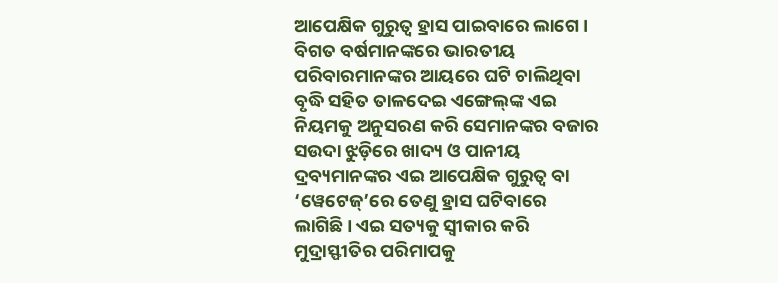ଆପେକ୍ଷିକ ଗୁରୁତ୍ବ ହ୍ରାସ ପାଇବାରେ ଲାଗେ। ବିଗତ ବର୍ଷମାନଙ୍କରେ ଭାରତୀୟ ପରିବାରମାନଙ୍କର ଆୟରେ ଘଟି ଚାଲିଥିବା ବୃଦ୍ଧି ସହିତ ତାଳଦେଇ ଏଙ୍ଗେଲ୍‌ଙ୍କ ଏଇ ନିୟମକୁ ଅନୁସରଣ କରି ସେମାନଙ୍କର ବଜାର ସଉଦା ଝୁଡ଼ିରେ ଖାଦ୍ୟ ଓ ପାନୀୟ ଦ୍ରବ୍ୟମାନଙ୍କର ଏଇ ଆପେକ୍ଷିକ ଗୁରୁତ୍ବ ବା ‘ୱେଟେଜ୍’ରେ ତେଣୁ ହ୍ରାସ ଘଟିବାରେ ଲାଗିଛି। ଏଇ ସତ୍ୟକୁ ସ୍ବୀକାର କରି ମୁଦ୍ରାସ୍ଫୀତିର ପରିମାପକୁ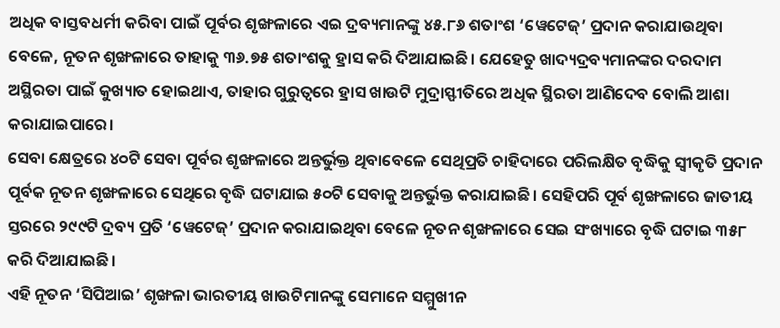ଅଧିକ ବାସ୍ତବଧର୍ମୀ କରିବା ପାଇଁ ପୂର୍ବର ଶୃଙ୍ଖଳାରେ ଏଇ ଦ୍ରବ୍ୟମାନଙ୍କୁ ୪୫.୮୬ ଶତାଂଶ ‘ୱେଟେଜ୍’ ପ୍ରଦାନ କରାଯାଉଥିବା ବେଳେ, ନୂତନ ଶୃଙ୍ଖଳାରେ ତାହାକୁ ୩୬.୭୫ ଶତାଂଶକୁ ହ୍ରାସ କରି ଦିଆଯାଇଛି। ଯେହେତୁ ଖାଦ୍ୟଦ୍ରବ୍ୟମାନଙ୍କର ଦରଦାମ ଅସ୍ଥିରତା ପାଇଁ କୁଖ୍ୟାତ ହୋଇଥାଏ, ତାହାର ଗୁରୁତ୍ବରେ ହ୍ରାସ ଖାଉଟି ମୁଦ୍ରାସ୍ଫୀତିରେ ଅଧିକ ସ୍ଥିରତା ଆଣିଦେବ ବୋଲି ଆଶା କରାଯାଇପାରେ।
ସେବା କ୍ଷେତ୍ରରେ ୪୦ଟି ସେବା ପୂର୍ବର ଶୃଙ୍ଖଳାରେ ଅନ୍ତର୍ଭୁକ୍ତ ଥିବାବେଳେ ସେଥିପ୍ରତି ଚାହିଦାରେ ପରିଲକ୍ଷିତ ବୃଦ୍ଧିକୁ ସ୍ବୀକୃତି ପ୍ରଦାନ ପୂର୍ବକ ନୂତନ ଶୃଙ୍ଖଳାରେ ସେଥିରେ ବୃଦ୍ଧି ଘଟାଯାଇ ୫୦ଟି ସେବାକୁ ଅନ୍ତର୍ଭୁକ୍ତ କରାଯାଇଛି। ସେହିପରି ପୂର୍ବ ଶୃଙ୍ଖଳାରେ ଜାତୀୟ ସ୍ତରରେ ୨୯୯ଟି ଦ୍ରବ୍ୟ ପ୍ରତି ‘ୱେଟେଜ୍’ ପ୍ରଦାନ କରାଯାଇଥିବା ବେଳେ ନୂତନ ଶୃଙ୍ଖଳାରେ ସେଇ ସଂଖ୍ୟାରେ ବୃଦ୍ଧି ଘଟାଇ ୩୫୮ କରି ଦିଆଯାଇଛି।
ଏହି ନୂତନ ‘ସିପିଆଇ’ ଶୃଙ୍ଖଳା ଭାରତୀୟ ଖାଉଟିମାନଙ୍କୁ ସେମାନେ ସମ୍ମୁଖୀନ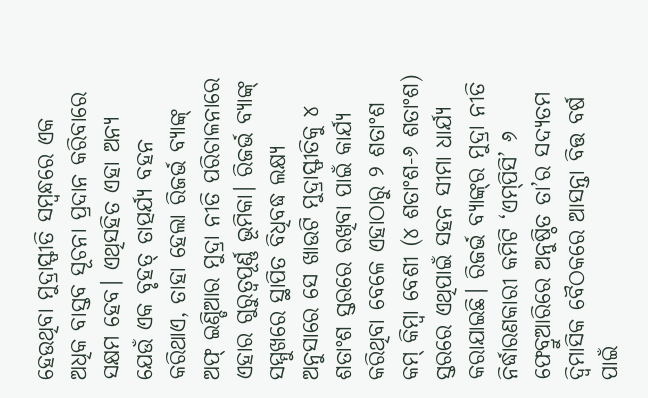ହେଉଥିବା ମୁଦ୍ରାସ୍ଫୀତି ସମ୍ବନ୍ଧରେ ଏକ ଅଧିକ ବାସ୍ତବ ସୂଚନା ପ୍ରଦାନ କରିବାରେ ସକ୍ଷମ ହେବ। ଏଥିସହିତ ଏହା ଅନ୍ୟ ଯେଉଁ ଏକ ବୃହତ୍ ତାତ୍ପର୍ଯ୍ୟ ବହନ କରିଥାଏ, ତାହା ହେଲା ରିଜର୍ଭ ବ୍ୟାଙ୍କ୍ ଅଫ୍ ଇଣ୍ଡିଆର ମୁଦ୍ରା ନୀତି ପରିଚାଳନାରେ ଏହାର ଗୁରୁତ୍ବପୂର୍ଣ୍ଣ ଭୂମିକା। ରିଜର୍ଭ ବ୍ୟାଙ୍କ୍ ସମ୍ମୁଖରେ ସ୍ଥାପିତ ବିଧିବଦ୍ଧ ଲକ୍ଷ୍ୟ ଅନୁସାରେ ସେ ଖାଉଟି ମୁଦ୍ରାସ୍ଫୀତିକୁ ୪ ଶତାଂଶ ସ୍ତରରେ ରଖିବା ପାଇଁ କାର୍ଯ୍ୟ କରିଥିବା ବେଳେ ଏହାଠାରୁ ୨ ଶତାଂଶ କମ୍ କିମ୍ବା ବେଶୀ (୪ ଶତାଂଶ-୬ ଶତାଂଶ) ସ୍ତରରେ ଏଥିପାଇଁ ସହନ ସୀମା ଧାର୍ଯ୍ୟ କରାଯାଇଛି। ରିଜର୍ଭ ବ୍ୟାଙ୍କ୍‌ର ମୁଦ୍ରା ନୀତି ନିର୍ଦ୍ଧାରଣକାରୀ କମିଟି ‘ଏମ୍‌ପିସି’ ୬ ଫେବ୍ରୁଆରିରେ ଅନୁଷ୍ଠିତ ତା’ର ସଦ୍ୟତମ ଦ୍ବିମାସିକ ବୈଠକରେ ଆସନ୍ତା ବିତ୍ତ ବର୍ଷ ପାଇଁ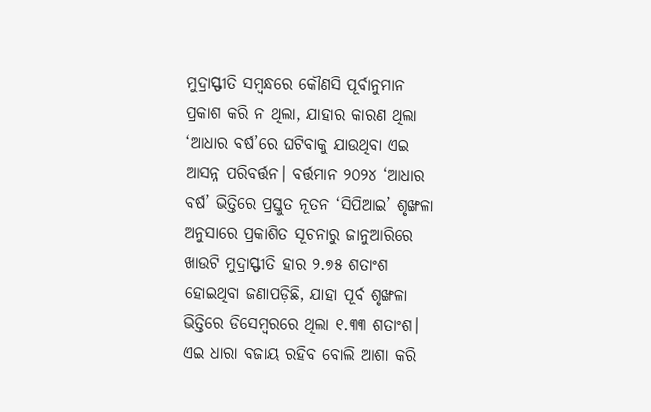ମୁଦ୍ରାସ୍ଫୀତି ସମ୍ବନ୍ଧରେ କୌଣସି ପୂର୍ବାନୁମାନ ପ୍ରକାଶ କରି ନ ଥିଲା, ଯାହାର କାରଣ ଥିଲା ‘ଆଧାର ବର୍ଷ’ରେ ଘଟିବାକୁ ଯାଉଥିବା ଏଇ ଆସନ୍ନ ପରିବର୍ତ୍ତନ। ବର୍ତ୍ତମାନ ୨୦୨୪ ‘ଆଧାର ବର୍ଷ’ ଭିତ୍ତିରେ ପ୍ରସ୍ତୁତ ନୂତନ ‘ସିପିଆଇ’ ଶୃଙ୍ଖଳା ଅନୁସାରେ ପ୍ରକାଶିତ ସୂଚନାରୁ ଜାନୁଆରିରେ ଖାଉଟି ମୁଦ୍ରାସ୍ଫୀତି ହାର ୨.୭୫ ଶତାଂଶ ହୋଇଥିବା ଜଣାପଡ଼ିଛି, ଯାହା ପୂର୍ବ ଶୃଙ୍ଖଳା ଭିତ୍ତିରେ ଡିସେମ୍ବରରେ ଥିଲା ୧.୩୩ ଶତାଂଶ।
ଏଇ ଧାରା ବଜାୟ ରହିବ ବୋଲି ଆଶା କରି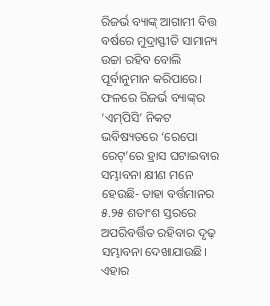ରିଜର୍ଭ ବ୍ୟାଙ୍କ୍ ଆଗାମୀ ବିତ୍ତ ବର୍ଷରେ ମୁଦ୍ରାସ୍ଫୀତି ସାମାନ୍ୟ ଉଚ୍ଚା ରହିବ ବୋଲି ପୂର୍ବାନୁମାନ କରିପାରେ। ଫଳରେ ରିଜର୍ଭ ବ୍ୟାଙ୍କ୍‌ର ‘ଏମ୍‌ପିସି’ ନିକଟ ଭବିଷ୍ୟତରେ ‘ରେପୋ ରେଟ୍’ରେ ହ୍ରାସ ଘଟାଇବାର ସମ୍ଭାବନା କ୍ଷୀଣ ମନେ ହେଉଛି- ତାହା ବର୍ତ୍ତମାନର ୫.୨୫ ଶତାଂଶ ସ୍ତରରେ ଅପରିବର୍ତ୍ତିତ ରହିବାର ଦୃଢ଼ ସମ୍ଭାବନା ଦେଖାଯାଉଛି। ଏହାର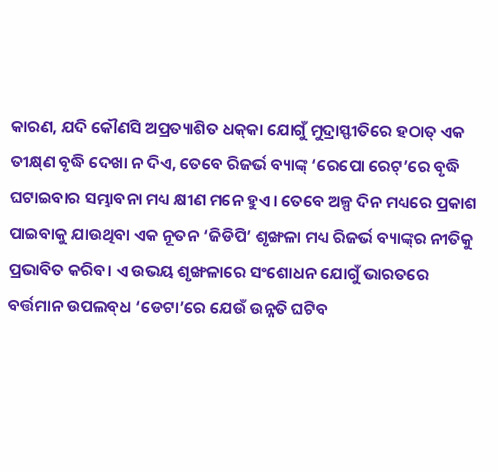କାରଣ, ଯଦି କୌଣସି ଅପ୍ରତ୍ୟାଶିତ ଧକ୍‌କା ଯୋଗୁଁ ମୁଦ୍ରାସ୍ଫୀତିରେ ହଠାତ୍ ଏକ ତୀକ୍ଷ୍‌ଣ ବୃଦ୍ଧି ଦେଖା ନ ଦିଏ, ତେବେ ‌ରିଜର୍ଭ ବ୍ୟାଙ୍କ୍ ‘ରେପୋ ରେଟ୍’ରେ ବୃଦ୍ଧି ଘଟାଇବାର ସମ୍ଭାବନା ମଧ୍ୟ କ୍ଷୀଣ ମନେ ହୁଏ। ତେବେ ଅଳ୍ପ ଦିନ ମଧ୍ୟରେ ପ୍ରକାଶ ପାଇବାକୁ ଯାଉଥିବା ଏକ ନୂତନ ‘ଜିଡିପି’ ଶୃଙ୍ଖଳା ମଧ୍ୟ ରିଜର୍ଭ ବ୍ୟାଙ୍କ୍‌ର ନୀତିକୁ ପ୍ରଭାବିତ କରିବ। ଏ ଉଭୟ ଶୃଙ୍ଖଳାରେ ସଂଶୋଧନ ଯୋଗୁଁ ଭାରତରେ ବର୍ତ୍ତମାନ ଉପଲବ୍‌ଧ ‘ଡେଟା’ରେ ଯେଉଁ ଉନ୍ନତି ଘଟିବ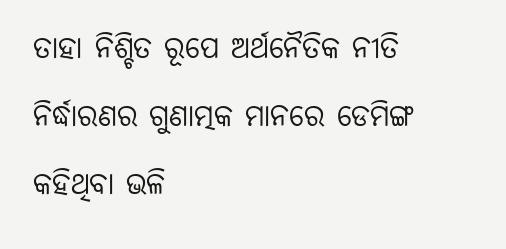ତାହା ନିଶ୍ଚିତ ରୂପେ ଅର୍ଥନୈତିକ ନୀତି ନିର୍ଦ୍ଧାରଣର ଗୁଣାତ୍ମକ ମାନରେ ଡେମିଙ୍ଗ କହିଥିବା ଭଳି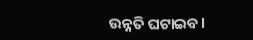ଉନ୍ନତି ଘଟାଇବ।